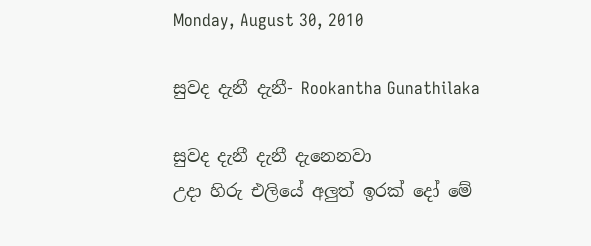Monday, August 30, 2010

සුවද දැනී දැනී- Rookantha Gunathilaka

සුවද දැනී දැනී දැනෙනවා
උදා හිරු එලියේ අලුත් ඉරක් දෝ මේ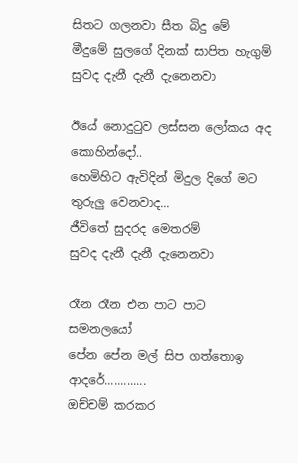සිතට ගලනවා සීත බිදු මේ
මීදුමේ සුලගේ දිනක් සාපිත හැගුම්
සුවද දැනී දැනී දැනෙනවා

ඊයේ නොදුටුව ලස්සන ලෝකය අද කොහින්දෝ..
හෙමිහිට ඇවිදින් මිදුල දිගේ මට තුරුලු වෙනවාද...
ජීවිතේ සුදරද මෙතරම්
සුවද දැනී දැනී දැනෙනවා

රෑන රෑන එන පාට පාට සමනලයෝ
පේන පේන මල් සිප ගත්තොඉ
ආදරේ.............
ඔච්චම් කරකර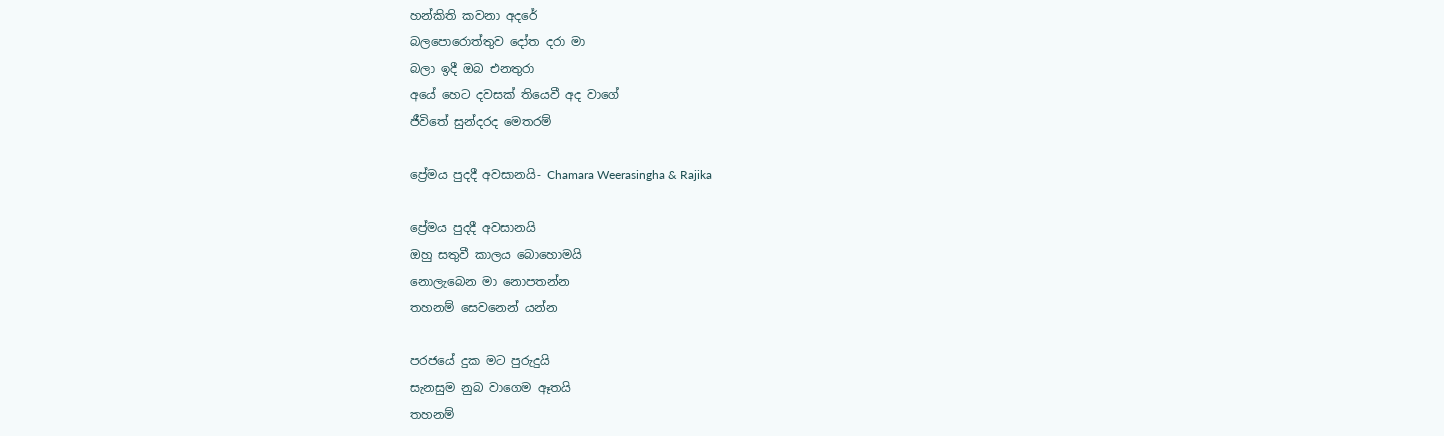හන්කිති කවනා අදරේ
බලපොරොත්තුව දෝත දරා මා
බලා ඉදී ඔබ එනතුරා
අයේ හෙට දවසක් තියෙවී අද වාගේ
ජීවිතේ සුන්දරද මෙතරම්

ප්‍රේමය පුදදී අවසානයි- Chamara Weerasingha & Rajika

ප්‍රේමය පුදදී අවසානයි
ඔහු සතුවී කාලය බොහොමයි
නොලැබෙන මා නොපතන්න
තහනම් සෙවනෙන් යන්න

පරජයේ දුක මට පුරුදුයි
සැනසුම නුබ වාගෙම ඈතයි
තහනම්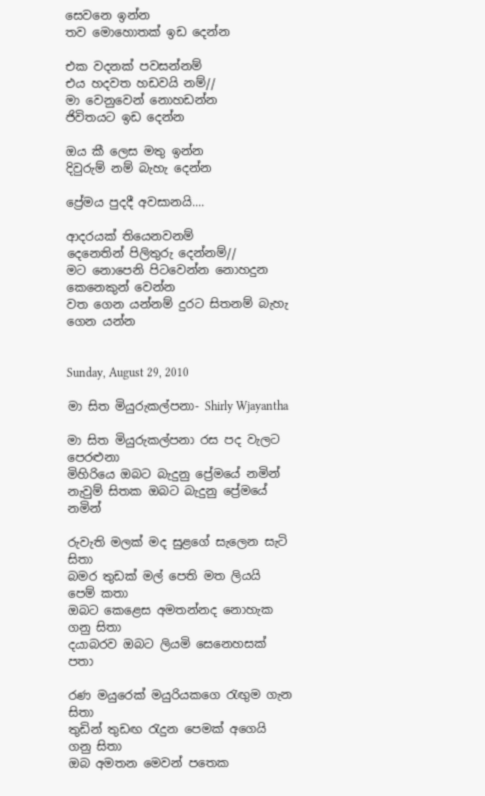සෙවනෙ ඉන්න
තව මොහොතක් ඉඩ දෙන්න

එක වදනක් පවසන්නම්
එය හදවත හඩවයි නම්//
මා වෙනුවෙන් නොහඩන්න
ජිවිතයට ඉඩ දෙන්න

ඔය කී ලෙස මතු ඉන්න
දිවුරුම් නම් බැහැ දෙන්න

ප්‍රේමය පුදදී අවසානයි....

ආදරයක් තියෙනවනම්
දෙනෙතින් පිලිතුරු දෙන්නම්//
මට නොපෙනි පිටවෙන්න නොහදුන කෙනෙකුන් වෙන්න
වත ගෙන යන්නම් දුරට සිතනම් බැහැ ගෙන යන්න


Sunday, August 29, 2010

මා සිත මියුරුකල්පනා- Shirly Wjayantha

මා සිත මියුරුකල්පනා රස පද වැලට පෙරළුනා
මිහිරියෙ ඔබට බැදුනු ප්‍රේමයේ නමින්
නැවුම් සිතක ඔබට බැදුනු ප්‍රේමයේ නමින්

රුවැති මලක් මද සුළගේ සැලෙන සැටි සිතා
බමර තුඩක් මල් පෙති මත ලියයි පෙම් කතා
ඔබට කෙළෙස අමතන්නද නොහැක ගනු සිතා
දයාබරව ඔබට ලියමි සෙනෙහසක් පතා

රණ මයුරෙක් මයුරියකගෙ රැඟුම ගැන සිතා
තුඩින් තුඩඟ රැදුන පෙමක් අගෙයි ගනු සිතා
ඔබ අමතන මෙවන් පතෙක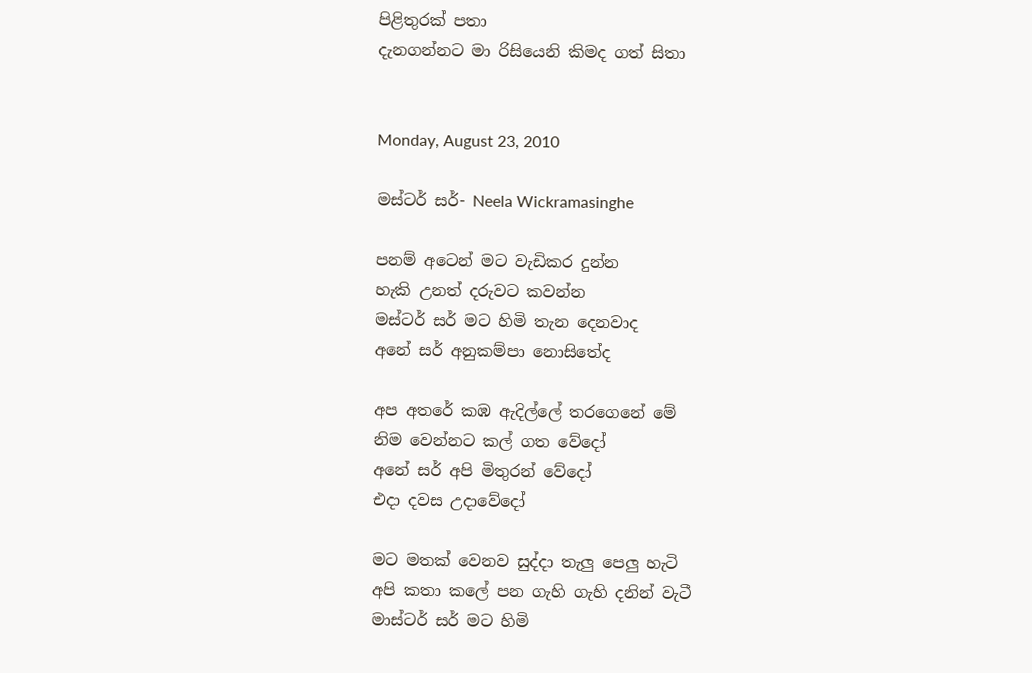පිළිතුරක් පතා
දැනගන්නට මා රිසියෙනි කිමද ගත් සිතා


Monday, August 23, 2010

මස්ටර් සර්- Neela Wickramasinghe

පනම් අටෙන් මට වැඩිකර දුන්න
හැකි උනත් දරුවට කවන්න
මස්ටර් සර් මට හිමි තැන දෙනවාද
අනේ සර් අනුකම්පා නොසිතේද

අප අතරේ කඹ ඇදිල්ලේ තරගෙනේ මේ
නිම වෙන්නට කල් ගත වේදෝ
අනේ සර් අපි මිතුරන් වේදෝ
එදා දවස උදාවේදෝ

මට මතක් වෙනව සුද්දා තැලු පෙලු හැටි
අපි කතා කලේ පන ගැහි ගැහි දනින් වැටී
මාස්ටර් සර් මට හිමි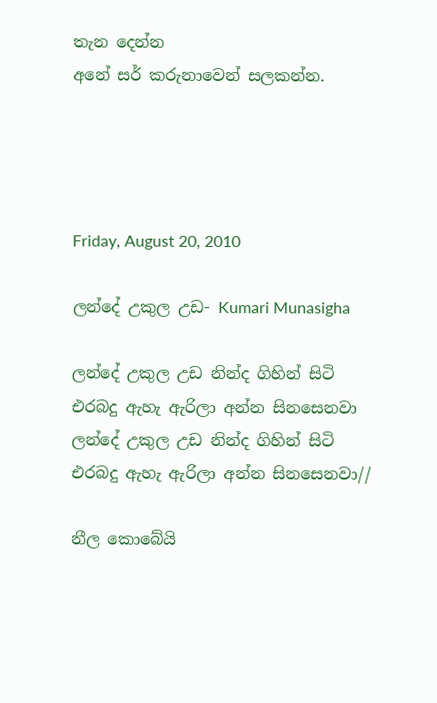තැන දෙන්න
අනේ සර් කරුනාවෙන් සලකන්න.




Friday, August 20, 2010

ලන්දේ උකුල උඩ- Kumari Munasigha

ලන්දේ උකුල උඩ නින්ද ගිහින් සිටි
එරබදු ඇහැ ඇරිලා අන්න සිනසෙනවා
ලන්දේ උකුල උඩ නින්ද ගිහින් සිටි
එරබදු ඇහැ ඇරිලා අන්න සිනසෙනවා//

නීල කොබේයි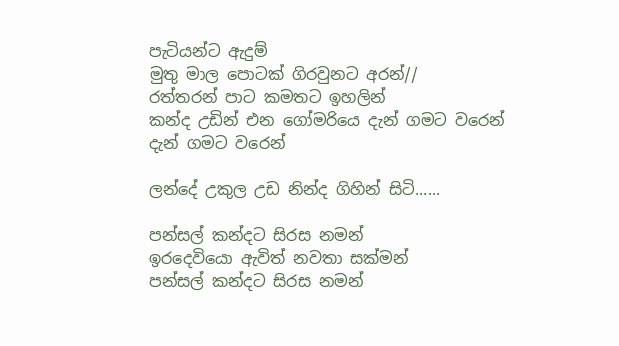පැටියන්ට ඇදුම්
මුතු මාල පොටක් ගිරවුනට අරන්//
රත්තරන් පාට කමතට ඉහලින්
කන්ද උඩින් එන ගෝමරියෙ දැන් ගමට වරෙන් දැන් ගමට වරෙන්

ලන්දේ උකුල උඩ නින්ද ගිහින් සිටි......

පන්සල් කන්දට සිරස නමන්
ඉරදෙවියො ඇවිත් නවතා සක්මන්
පන්සල් කන්දට සිරස නමන්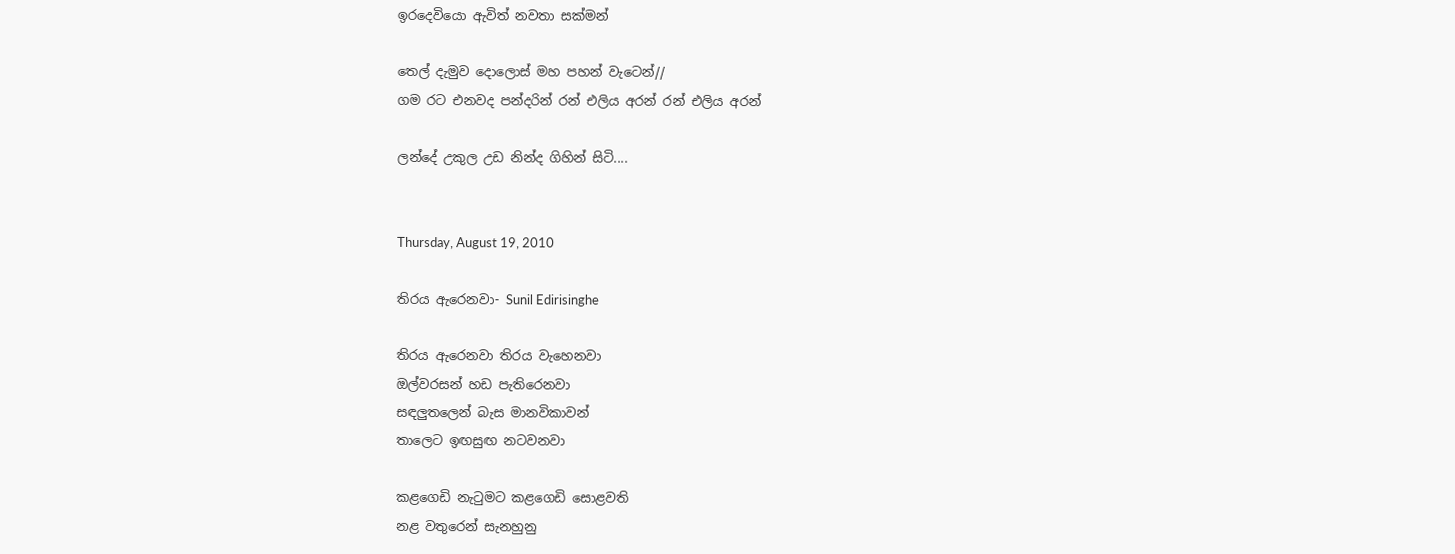ඉරදෙවියො ඇවිත් නවතා සක්මන්

තෙල් දැමුව දොලොස් මහ පහන් වැටෙන්//
ගම රට එනවද පන්දරින් රන් එලිය අරන් රන් එලිය අරන්

ලන්දේ උකුල උඩ නින්ද ගිහින් සිටි....


Thursday, August 19, 2010

තිරය ඇරෙනවා- Sunil Edirisinghe

තිරය ඇරෙනවා තිරය වැහෙනවා
ඔල්වරසන් හඩ පැතිරෙනවා
සඳලුතලෙන් බැස මානවිකාවන්
තාලෙට ඉඟසුඟ නටවනවා

කළගෙඩි නැටුමට කළගෙඩි සොළවති
නළ වතුරෙන් සැනහුනු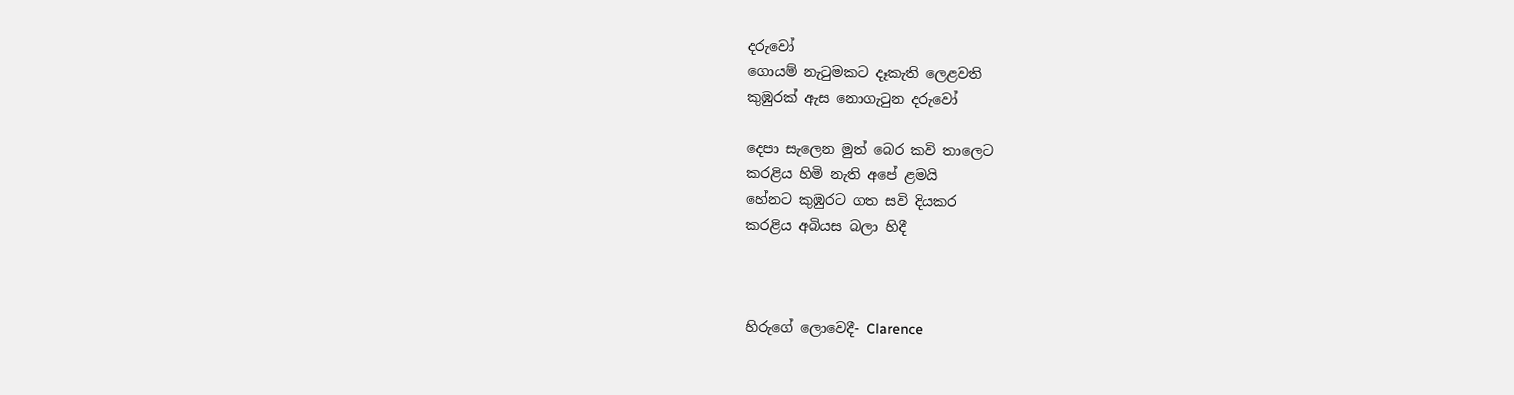දරුවෝ
ගොයම් නැටුමකට දෑකැති ලෙළවති
කුඹුරක් ඇස නොගැටුන දරුවෝ

දෙපා සැලෙන මුත් බෙර කවි තාලෙට
කරළිය හිමි නැති අපේ ළමයි
හේනට කුඹුරට ගත සවි දියකර
කරළිය අබියස බලා හිදී



හිරුගේ ලොවෙදී- Clarence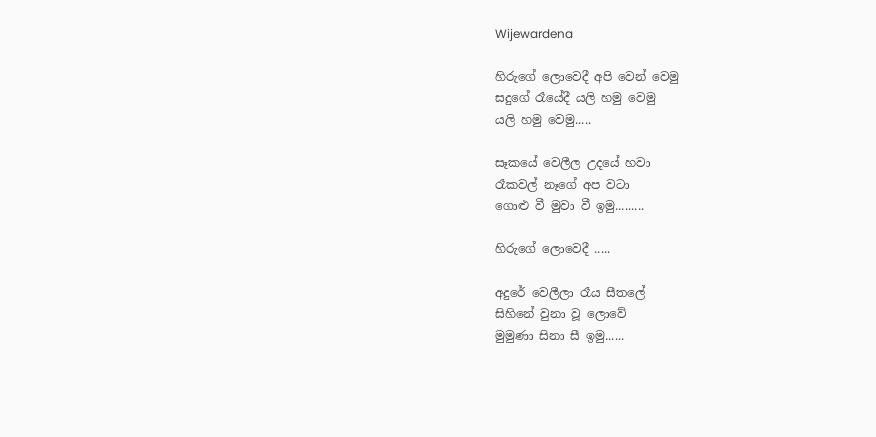Wijewardena

හිරුගේ ලොවෙදී අපි වෙන් වෙමු
සදුගේ රෑයේදී යලි හමු වෙමු
යලි හමු වෙමු.....

සෑකයේ වෙලීල උදයේ හවා
රෑකවල් නෑගේ අප වටා
ගොළු වී මුවා වී ඉමු.........

හිරුගේ ලොවෙදී .....

අදුරේ වෙලීලා රෑය සීතලේ
සිහිනේ වුනා වූ ලොවේ
මුමුණා සිනා සී ඉමු......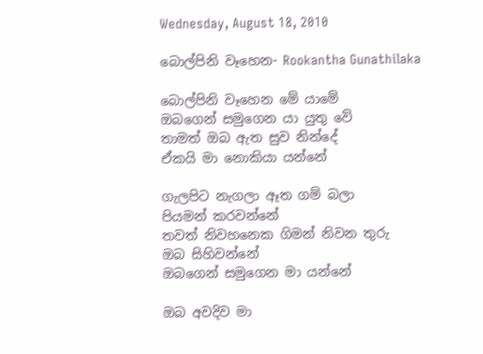Wednesday, August 18, 2010

බොල්පිනි වෑහෙන- Rookantha Gunathilaka

බොල්පිනි වෑහෙන මේ යාමේ
ඔබගෙන් සමුගෙන යා යුතු වේ
තාමත් ඔබ ඇත සුව නින්දේ
ඒකයි මා නොකියා යන්නේ

ගැලපිට නැගලා ඈත ගම් බලා
පියමන් කරවන්නේ
තවත් නිවහනෙක ගිමන් නිවන තුරු
ඔබ සිහිවන්නේ
ඔබගෙන් සමුගෙන මා යන්නේ

ඔබ අවදිව මා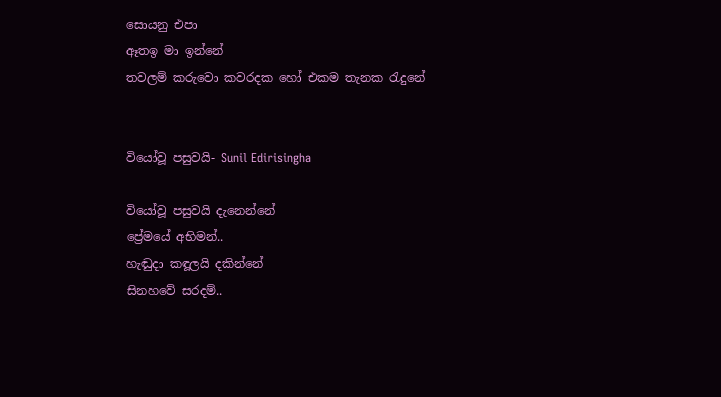සොයනු එපා
ඈතඉ මා ඉන්නේ
තවලම් කරුවො කවරදක හෝ එකම තැනක රැදුනේ


වියෝවූ පසුවයි- Sunil Edirisingha

වියෝවූ පසුවයි දැනෙන්නේ
ප්‍රේමයේ අභිමන්..
හැඬුදා කඳූලයි දකින්නේ
සිනහවේ සරදම්..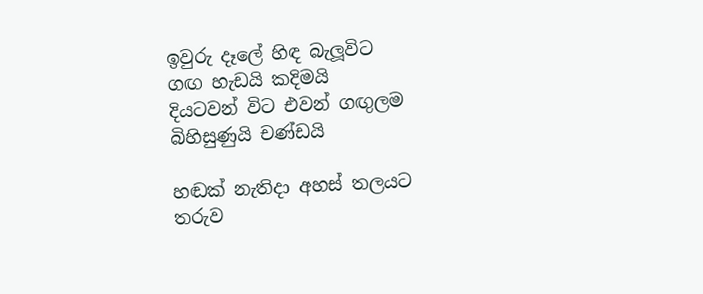ඉවුරු දෑලේ හිඳ බැලූවිට
ගඟ හැඩයි කදිමයි
දියටවන් විට එවන් ගඟුලම
බිහිසුණුයි චණ්ඩයි

හඬක් නැතිදා අහස් තලයට
තරුව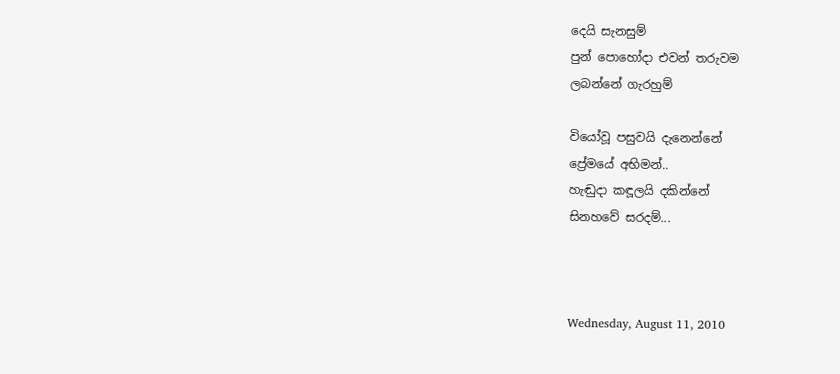දෙයි සැනසුම්
පුන් පොහෝදා එවන් තරුවම
ලබන්නේ ගැරහුම්

වියෝවූ පසුවයි දැනෙන්නේ
ප්‍රේමයේ අභිමන්..
හැඬුදා කඳූලයි දකින්නේ
සිනහවේ සරදම්...



Wednesday, August 11, 2010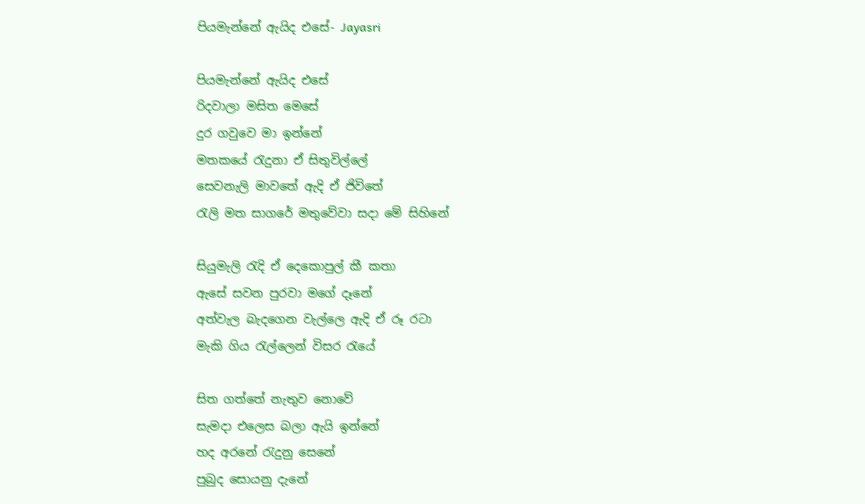පියමැන්නේ ඇයිද එසේ- Jayasri

පියමැන්නේ ඇයිද එසේ
රිදවාලා මසිත මෙසේ
දුර ගවුවෙ මා ඉන්නේ
මතකයේ රැදුනා ඒ සිතුවිල්ලේ
සෙවනැලි මාවතේ ඇදි ඒ ජිවිතේ
රැලි මත සාගරේ මතුවේවා සදා මේ සිහිනේ

සියුමැලි රැදි ඒ දෙකොපුල් කී කතා
ඇසේ සවන පුරවා මගේ දෑනේ
අත්වැල බැදගෙන වැල්ලෙ ඇදි ඒ රූ රටා
මැකි ගිය රැල්ලෙන් විසර රැයේ

සිත ගත්තේ නැතුව නොවේ
සැමදා එලෙස බලා ඇයි ඉන්නේ
හද අරනේ රැදුනු සෙනේ
පුබුද සොයනු දැනේ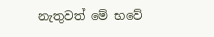නැතුවත් මේ භවේ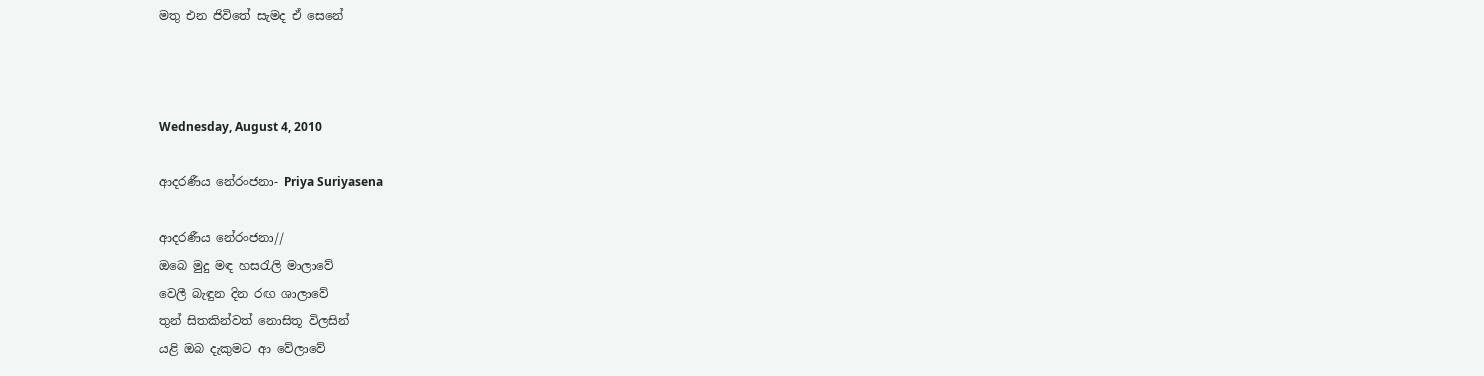මතු එන ජිවිතේ සැමද ඒ සෙනේ



Wednesday, August 4, 2010

ආදරණීය නේරංජනා- Priya Suriyasena

ආදරණීය නේරංජනා//
ඔබෙ මුදු මඳ හසරැලි මාලාවේ
වෙලී බැඳුන දින රඟ ශාලාවේ
තුන් සිතකින්වත් නොසිතූ විලසින්
යළි ඔබ දැකුමට ආ වේලාවේ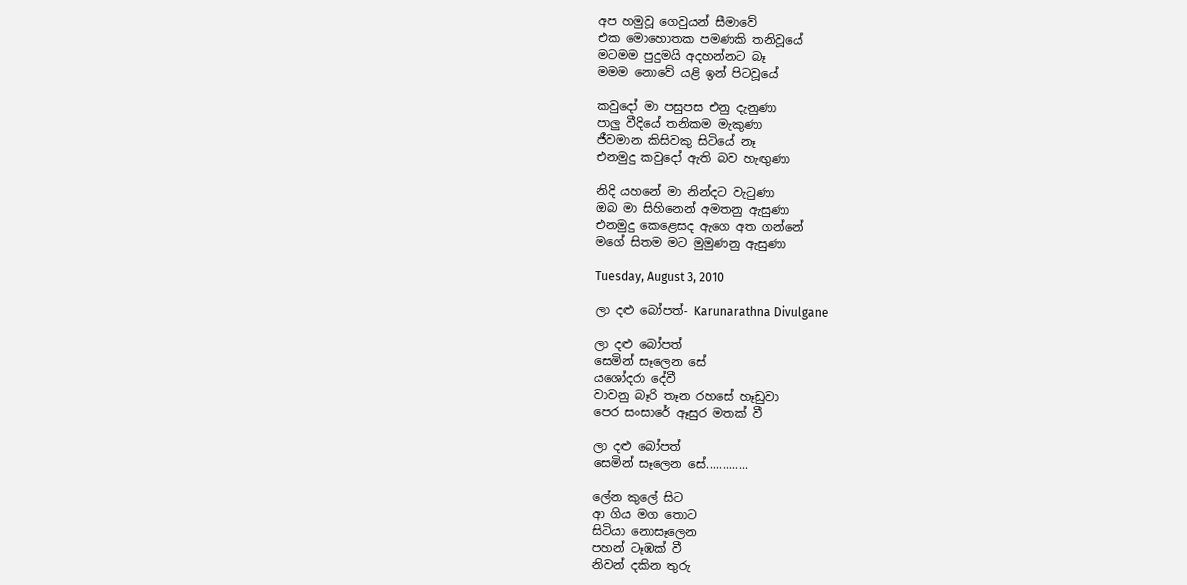අප හමුවූ ගෙවුයන් සීමාවේ
එක මොහොතක පමණකි තනිවූයේ
මටමම පුදුමයි අදහන්නට බෑ
මමම නොවේ යළි ඉන් පිටවූයේ

කවුදෝ මා පසුපස එනු දැනුණා
පාලු වීදියේ තනිකම මැකුණා
ජීවමාන කිසිවකු සිටියේ නෑ
එනමුදු කවුදෝ ඇති බව හැඟුණා

නිදි යහනේ මා නින්දට වැටුණා
ඔබ මා සිහිනෙන් අමතනු ඇසුණා
එනමුදු කෙළෙසද ඇගෙ අත ගන්නේ
මගේ සිතම මට මුමුණනු ඇසුණා

Tuesday, August 3, 2010

ලා දළු බෝපත්- Karunarathna Divulgane

ලා දළු බෝපත්
සෙමින් සෑලෙන සේ
යශෝදරා දේවී
වාවනු බෑරි තෑන රහසේ හෑඩුවා
පෙර සංසාරේ ඈසුර මතක් වී

ලා දළු බෝපත්
සෙමින් සෑලෙන සේ.............

ලේන කුලේ සිට
ආ ගිය මග තොට
සිටියා නොසෑලෙන
පහන් ටෑඹක් වී
නිවන් දකින තුරු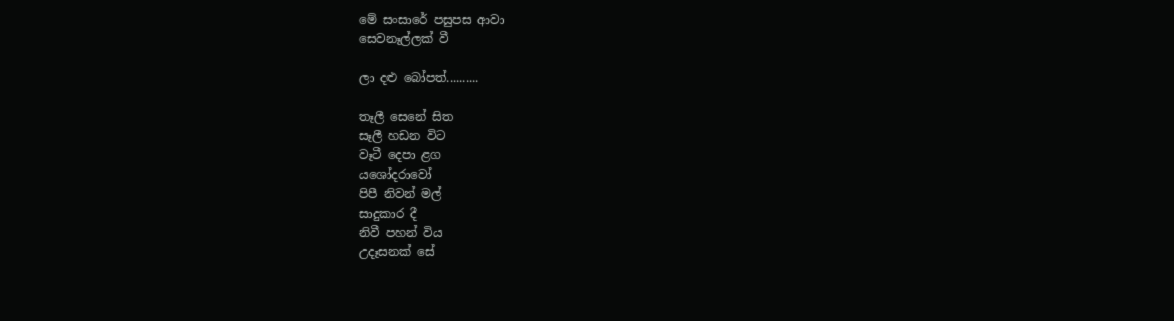මේ සංසාරේ පසුපස ආවා
සෙවනෑල්ලක් වී

ලා දළු බෝපත්..........

තෑලී සෙනේ සිත
සෑලී හඩන විට
වෑටී දෙපා ළග
යශෝදරාවෝ
පිපී නිවන් මල්
සාදුකාර දී
නිවී පහන් විය
උදෑසනක් සේ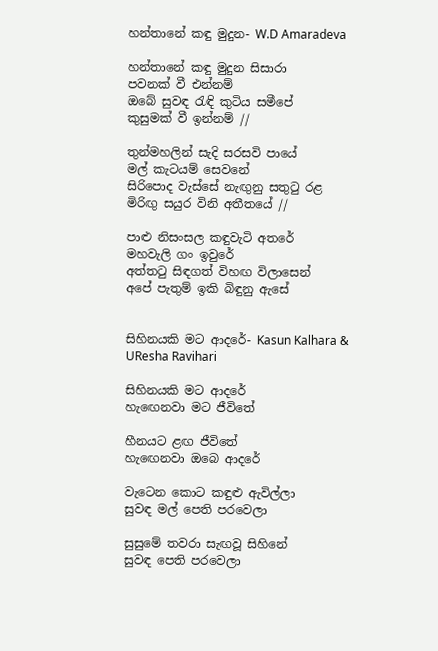හන්තානේ කඳු මුදුන- W.D Amaradeva

හන්තානේ කඳු මුදුන සිසාරා
පවනක් වී එන්නම්
ඔබේ සුවඳ රැඳි කුටිය සමීපේ
කුසුමක් වී ඉන්නම් //

තුන්මහලින් සැදි සරසවි පායේ
මල් කැටයම් සෙවනේ
සිරිපොද වැස්සේ නැඟුනු සතුටු රළ
මිරිඟු සයුර විනි අතීතයේ //

පාළු නිසංසල කඳුවැටි අතරේ
මහවැලි ගං ඉවුරේ
අත්තටු සිඳගත් විහඟ විලාසෙන්
අපේ පැතුම් ඉකි බිඳුනු ඇසේ


සිහිනයකි මට ආදරේ- Kasun Kalhara & UResha Ravihari

සිහිනයකි මට ආදරේ
හැඟෙනවා මට ජීවිතේ

හීනයට ළඟ ජීවිතේ
හැඟෙනවා ඔබෙ ආදරේ

වැටෙන කොට කඳුළු ඇවිල්ලා
සුවඳ මල් පෙති පරවෙලා

සුසුමේ තවරා සැඟවූ සිහිනේ
සුවඳ පෙති පරවෙලා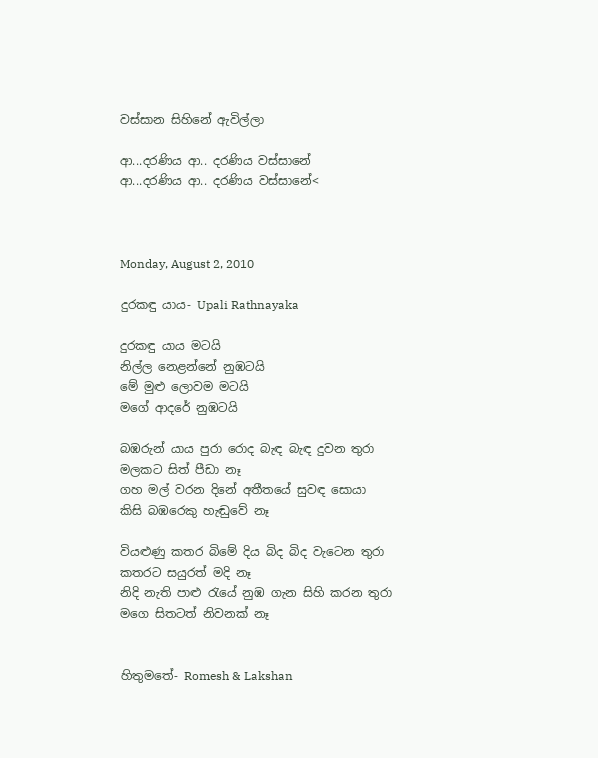වස්සාන සිහිනේ ඇවිල්ලා

ආ...දරණිය ආ.. දරණිය වස්සානේ
ආ...දරණිය ආ.. දරණිය වස්සානේ<



Monday, August 2, 2010

දුරකඳු යාය- Upali Rathnayaka

දුරකඳු යාය මටයි
නිල්ල නෙළන්නේ නුඹටයි
මේ මුළු ලොවම මටයි
මගේ ආදරේ නුඹටයි

බඹරුන් යාය පුරා රොද බැඳ බැඳ දුවන තුරා
මලකට සිත් පීඩා නෑ
ගහ මල් වරන දිනේ අතීතයේ සුවඳ සොයා
කිසි බඹරෙකු හැඬුවේ නෑ

වියළුණු කතර බිමේ දිය බිද බිද වැටෙන තුරා
කතරට සයුරත් මදි නෑ
නිදි නැති පාළු රැයේ නුඹ ගැන සිහි කරන තුරා
මගෙ සිතටත් නිවනක් නෑ


හිතුමතේ- Romesh & Lakshan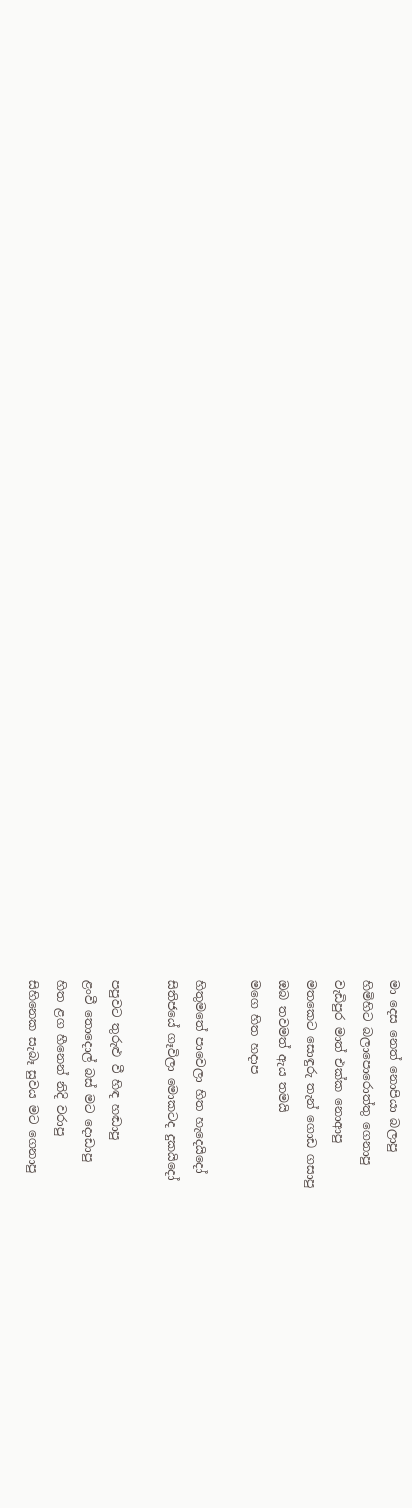මා දෙස නෙත් නොපියා බලාපු
හිමිහිට බලාපොරොත්තු ගෙනාපු
වැඩිපුර මාත් එක්ක නොආපු
මතකෙට සොඳුරු තැන් ගොඩ ගසාපු
ඔබ තවමත් ඇය තමයි
මගෙ හිත හදාප

හිතුමතේ පාවෙලා හිත හැදෙයිදෝ
සිතිජයේ ගෑවිලා මොකටද දුකයිදෝ

පපුවට තුරුළු වී හිඳ හඬාපු
ළංවී තොදොල් බස් මට දොඩාපු
හිත ළග හීනෙන් නිදි වරාපු
සිහිනෙක සැබෑ සුවය මට ගෙනාපු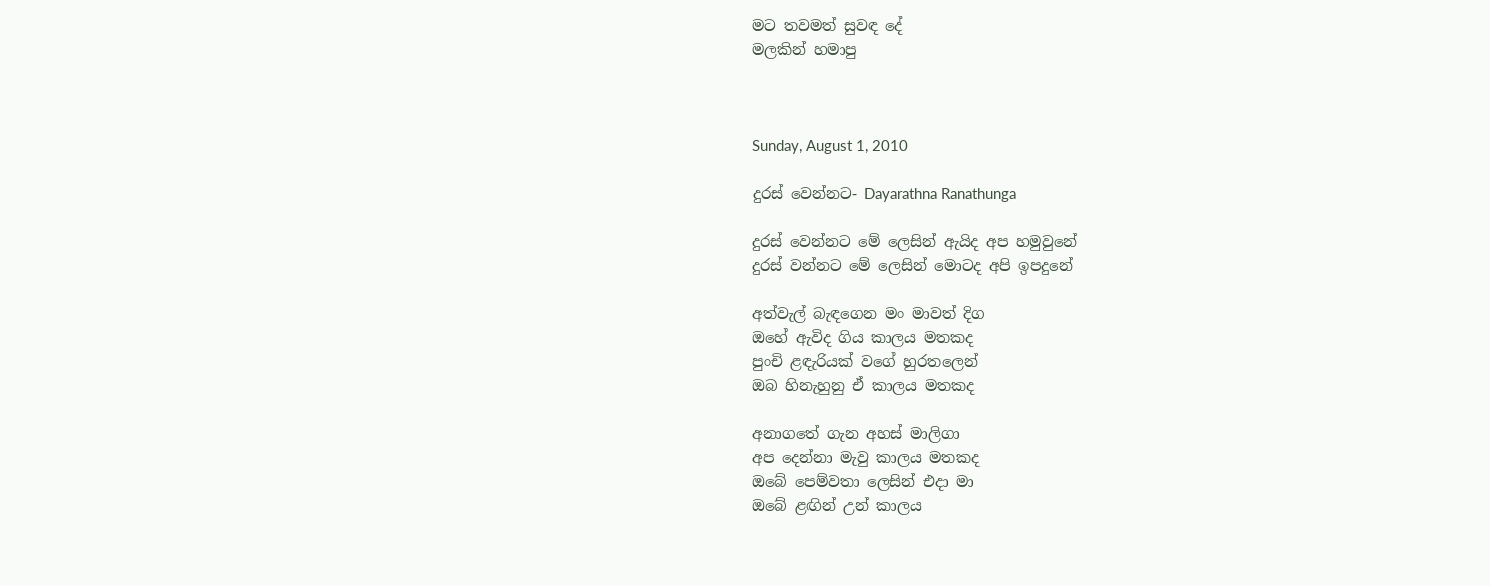මට තවමත් සුවඳ දේ
මලකින් හමාපු



Sunday, August 1, 2010

දුරස් වෙන්නට- Dayarathna Ranathunga

දුරස් වෙන්නට මේ ලෙසින් ඇයිද අප හමුවුනේ
දුරස් වන්නට මේ ලෙසින් මොටද අපි ඉපදුනේ

අත්වැල් බැඳගෙන මං මාවත් දිග
ඔහේ ඇවිද ගිය කාලය මතකද
පුංචි ළඳැරියක් වගේ හුරතලෙන්
ඔබ හිනැහුනු ඒ කාලය මතකද

අනාගතේ ගැන අහස් මාලිගා
අප දෙන්නා මැවු කාලය මතකද
ඔබේ පෙම්වතා ලෙසින් එදා මා
ඔබේ ළඟින් උන් කාලය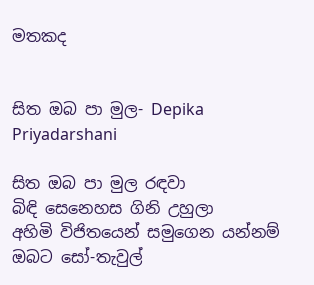මතකද


සිත ඔබ පා මුල- Depika Priyadarshani

සිත ඔබ පා මුල රඳවා
බිඳි සෙනෙහස ගිනි උහුලා
අහිමි විජිතයෙන් සමුගෙන යන්නම්
ඔබට සෝ-තැවුල්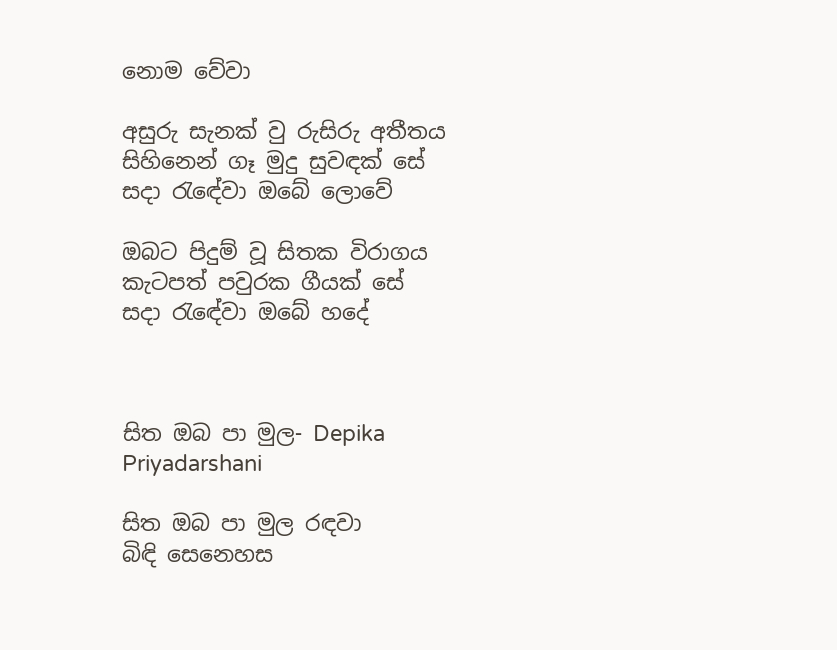නොම වේවා

අසුරු සැනක් වු රුසිරු අතීතය
සිහිනෙන් ගෑ මුදු සුවඳක් සේ
සදා රැඳේවා ඔබේ ලොවේ

ඔබට පිදුම් වූ සිතක විරාගය
කැටපත් පවුරක ගීයක් සේ
සදා රැඳේවා ඔබේ හදේ



සිත ඔබ පා මුල- Depika Priyadarshani

සිත ඔබ පා මුල රඳවා
බිඳි සෙනෙහස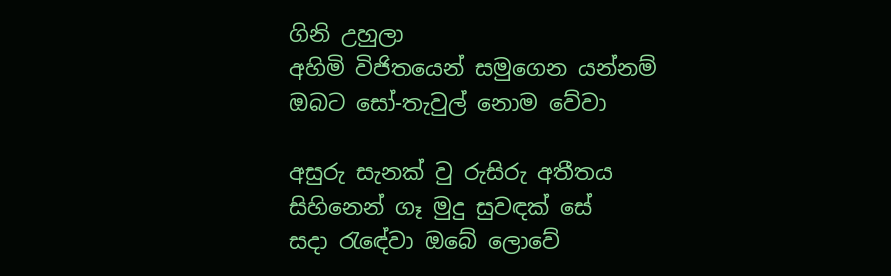ගිනි උහුලා
අහිමි විජිතයෙන් සමුගෙන යන්නම්
ඔබට සෝ-තැවුල් නොම වේවා

අසුරු සැනක් වු රුසිරු අතීතය
සිහිනෙන් ගෑ මුදු සුවඳක් සේ
සදා රැඳේවා ඔබේ ලොවේ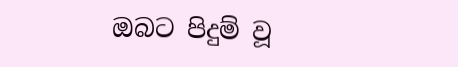ඔබට පිදුම් වූ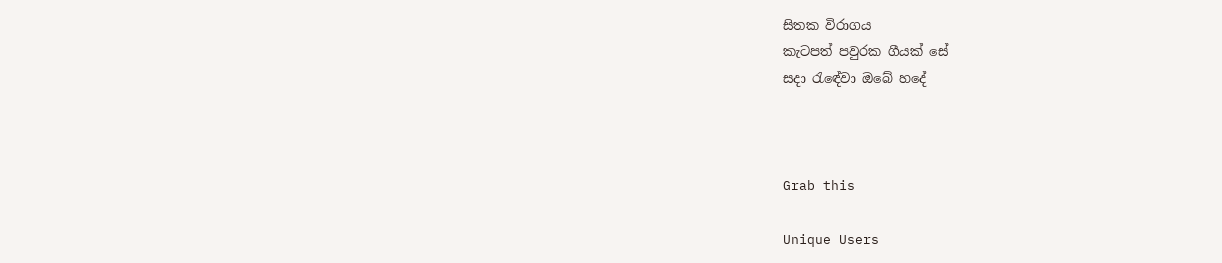සිතක විරාගය
කැටපත් පවුරක ගීයක් සේ
සදා රැඳේවා ඔබේ හදේ



Grab this

Unique Users